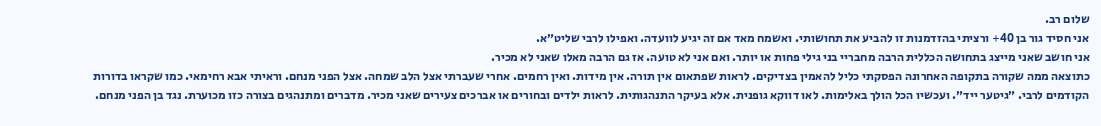שלום רב.
אני חסיד גור בן 40+ ורציתי בהזדמנות זו להביע את תחושותי. ואשמח מאד אם זה יגיע לוועדה. ואפילו לרבי שליט״א.
אני חושב שאני מייצג בתחושה הכללית הרבה מחבריי בני גילי פחות או יותר. ואם אני לא טועה. אז גם הרבה מאלו שאני לא מכיר.
כתוצאה ממה שקורה בתקופה האחרונה הפסקתי כליל להאמין בצדיקים. לראות שפתאום אין תורה. אין מידות. ואין רחמים. אחרי שעברתי אצל הלב שמחה. אצל הפני מנחם. וראיתי אבא רחימאי. כמו שקראו בדורות הקודמים לרבי. ״גיטער ייד״. ועכשיו הכל הולך באלימות. לאו דווקא גופנית. אלא בעיקר התנהגותית. לראות ילדים ובחורים או אברכים צעירים שאני מכיר. מדברים ומתנהגים בצורה כזו מכוערת. נגד בן הפני מנחם.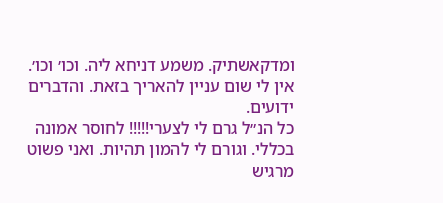ומדקאשתיק. משמע דניחא ליה. וכו׳ וכו׳.
אין לי שום עניין להאריך בזאת. והדברים ידועים.
כל הנ״ל גרם לי לצערי!!!!! לחוסר אמונה בכללי. וגורם לי להמון תהיות. ואני פשוט מרגיש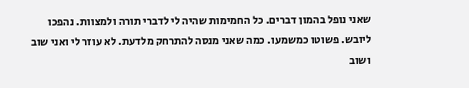שאני נופל בהמון דברים. כל החמימות שהיה לי לדברי תורה ולמצוות. נהפכו ליובש. פשוטו כמשמעו. כמה שאני מנסה להתרחק מלדעת. לא עוזר לי ואני שוב ושוב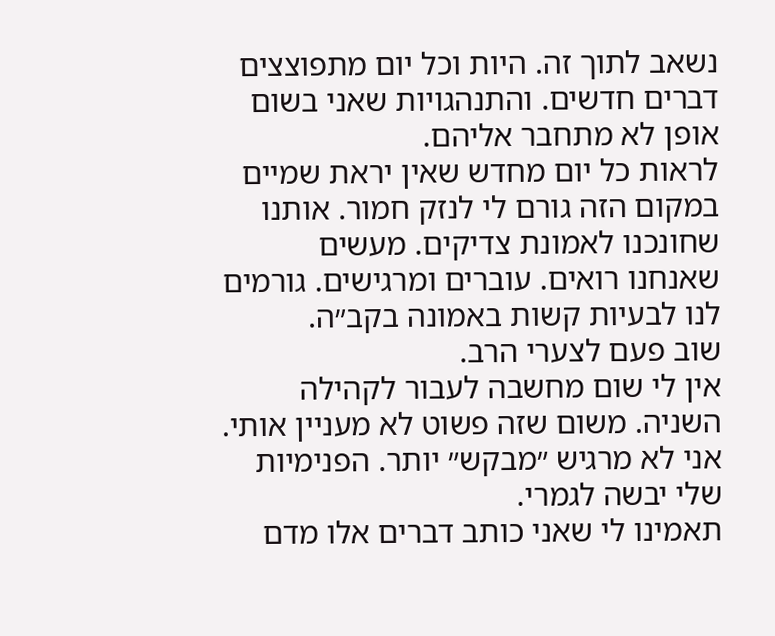נשאב לתוך זה. היות וכל יום מתפוצצים דברים חדשים. והתנהגויות שאני בשום אופן לא מתחבר אליהם.
לראות כל יום מחדש שאין יראת שמיים במקום הזה גורם לי לנזק חמור. אותנו שחונכנו לאמונת צדיקים. מעשים שאנחנו רואים. עוברים ומרגישים. גורמים לנו לבעיות קשות באמונה בקב״ה.
שוב פעם לצערי הרב.
אין לי שום מחשבה לעבור לקהילה השניה. משום שזה פשוט לא מעניין אותי. אני לא מרגיש ״מבקש״ יותר. הפנימיות שלי יבשה לגמרי.
תאמינו לי שאני כותב דברים אלו מדם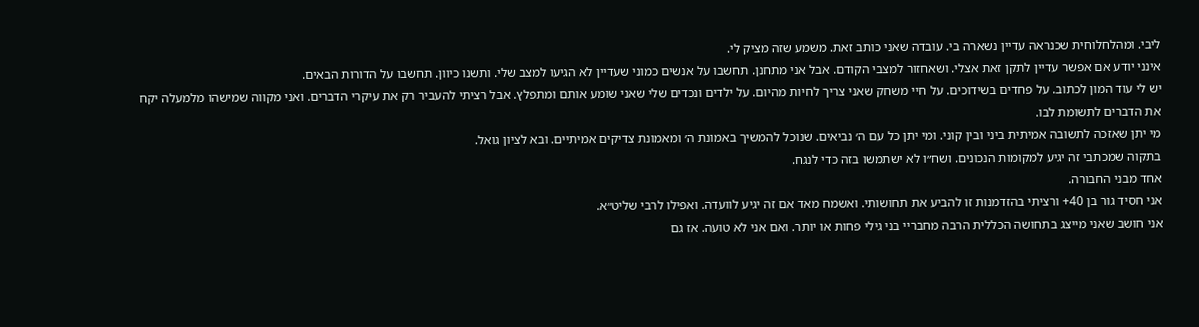ליבי. ומהלחלוחית שכנראה עדיין נשארה בי. עובדה שאני כותב זאת. משמע שזה מציק לי.
אינני יודע אם אפשר עדיין לתקן זאת אצלי. ושאחזור למצבי הקודם. אבל אני מתחנן. תחשבו על אנשים כמוני שעדיין לא הגיעו למצב שלי. ותשנו כיוון. תחשבו על הדורות הבאים.
יש לי עוד המון לכתוב. על פחדים בשידוכים. על חיי משחק שאני צריך לחיות מהיום. על ילדים ונכדים שלי שאני שומע אותם ומתפלץ. אבל רציתי להעביר רק את עיקרי הדברים. ואני מקווה שמישהו מלמעלה יקח את הדברים לתשומת לבו.
מי יתן שאזכה לתשובה אמיתית ביני ובין קוני. ומי יתן כל עם ה׳ נביאים. שנוכל להמשיך באמונת ה׳ ומאמונת צדיקים אמיתיים. ובא לציון גואל.
בתקוה שמכתבי זה יגיע למקומות הנכונים. ושח״ו לא ישתמשו בזה כדי לנגח.
אחד מבני החבורה.
אני חסיד גור בן 40+ ורציתי בהזדמנות זו להביע את תחושותי. ואשמח מאד אם זה יגיע לוועדה. ואפילו לרבי שליט״א.
אני חושב שאני מייצג בתחושה הכללית הרבה מחבריי בני גילי פחות או יותר. ואם אני לא טועה. אז גם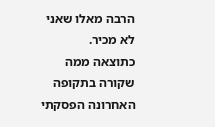הרבה מאלו שאני לא מכיר.
כתוצאה ממה שקורה בתקופה האחרונה הפסקתי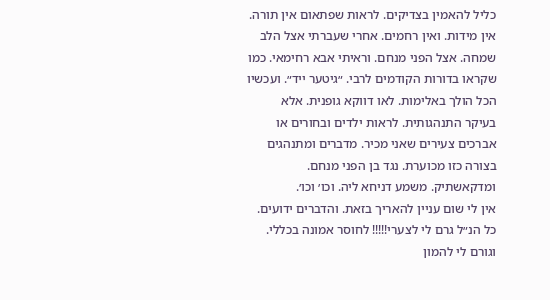כליל להאמין בצדיקים. לראות שפתאום אין תורה. אין מידות. ואין רחמים. אחרי שעברתי אצל הלב שמחה. אצל הפני מנחם. וראיתי אבא רחימאי. כמו שקראו בדורות הקודמים לרבי. ״גיטער ייד״. ועכשיו הכל הולך באלימות. לאו דווקא גופנית. אלא בעיקר התנהגותית. לראות ילדים ובחורים או אברכים צעירים שאני מכיר. מדברים ומתנהגים בצורה כזו מכוערת. נגד בן הפני מנחם. ומדקאשתיק. משמע דניחא ליה. וכו׳ וכו׳.
אין לי שום עניין להאריך בזאת. והדברים ידועים.
כל הנ״ל גרם לי לצערי!!!!! לחוסר אמונה בכללי. וגורם לי להמון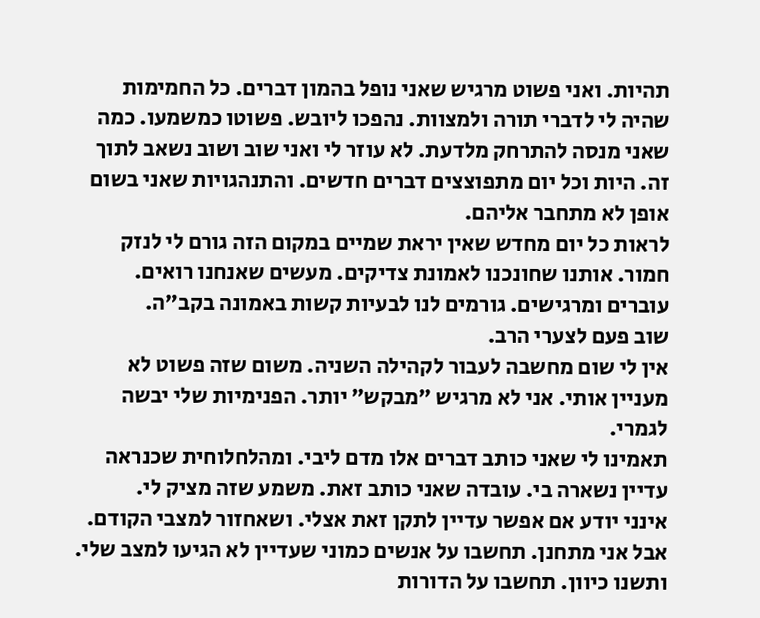תהיות. ואני פשוט מרגיש שאני נופל בהמון דברים. כל החמימות שהיה לי לדברי תורה ולמצוות. נהפכו ליובש. פשוטו כמשמעו. כמה שאני מנסה להתרחק מלדעת. לא עוזר לי ואני שוב ושוב נשאב לתוך זה. היות וכל יום מתפוצצים דברים חדשים. והתנהגויות שאני בשום אופן לא מתחבר אליהם.
לראות כל יום מחדש שאין יראת שמיים במקום הזה גורם לי לנזק חמור. אותנו שחונכנו לאמונת צדיקים. מעשים שאנחנו רואים. עוברים ומרגישים. גורמים לנו לבעיות קשות באמונה בקב״ה.
שוב פעם לצערי הרב.
אין לי שום מחשבה לעבור לקהילה השניה. משום שזה פשוט לא מעניין אותי. אני לא מרגיש ״מבקש״ יותר. הפנימיות שלי יבשה לגמרי.
תאמינו לי שאני כותב דברים אלו מדם ליבי. ומהלחלוחית שכנראה עדיין נשארה בי. עובדה שאני כותב זאת. משמע שזה מציק לי.
אינני יודע אם אפשר עדיין לתקן זאת אצלי. ושאחזור למצבי הקודם. אבל אני מתחנן. תחשבו על אנשים כמוני שעדיין לא הגיעו למצב שלי. ותשנו כיוון. תחשבו על הדורות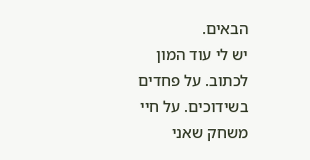הבאים.
יש לי עוד המון לכתוב. על פחדים בשידוכים. על חיי משחק שאני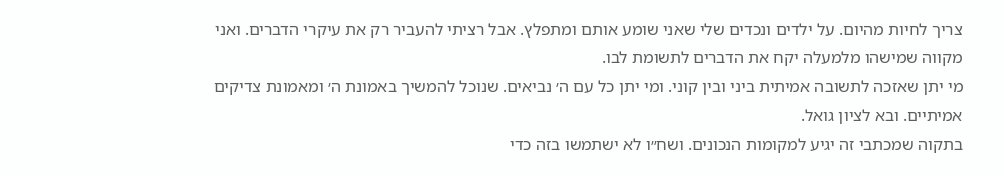צריך לחיות מהיום. על ילדים ונכדים שלי שאני שומע אותם ומתפלץ. אבל רציתי להעביר רק את עיקרי הדברים. ואני מקווה שמישהו מלמעלה יקח את הדברים לתשומת לבו.
מי יתן שאזכה לתשובה אמיתית ביני ובין קוני. ומי יתן כל עם ה׳ נביאים. שנוכל להמשיך באמונת ה׳ ומאמונת צדיקים אמיתיים. ובא לציון גואל.
בתקוה שמכתבי זה יגיע למקומות הנכונים. ושח״ו לא ישתמשו בזה כדי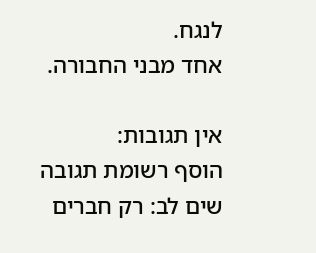לנגח.
אחד מבני החבורה.

אין תגובות:
הוסף רשומת תגובה
שים לב: רק חברים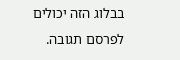בבלוג הזה יכולים לפרסם תגובה.